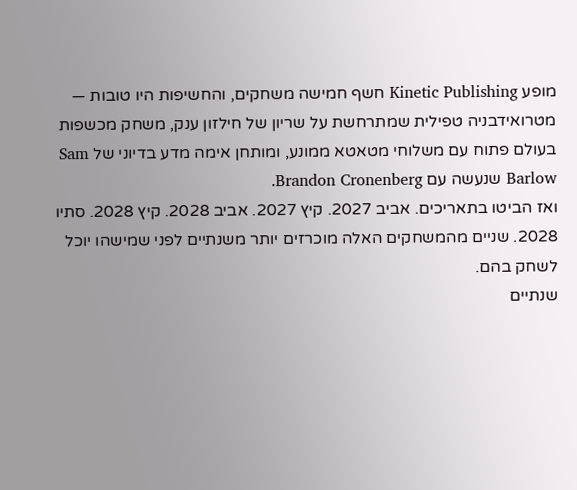מופע Kinetic Publishing חשף חמישה משחקים, והחשיפות היו טובות — מטרואידבניה טפילית שמתרחשת על שריון של חילזון ענק, משחק מכשפות בעולם פתוח עם משלוחי מטאטא ממונע, ומותחן אימה מדע בדיוני של Sam Barlow שנעשה עם Brandon Cronenberg.
ואז הביטו בתאריכים. אביב 2027. קיץ 2027. אביב 2028. קיץ 2028. סתיו 2028. שניים מהמשחקים האלה מוכרזים יותר משנתיים לפני שמישהו יוכל לשחק בהם.
שנתיים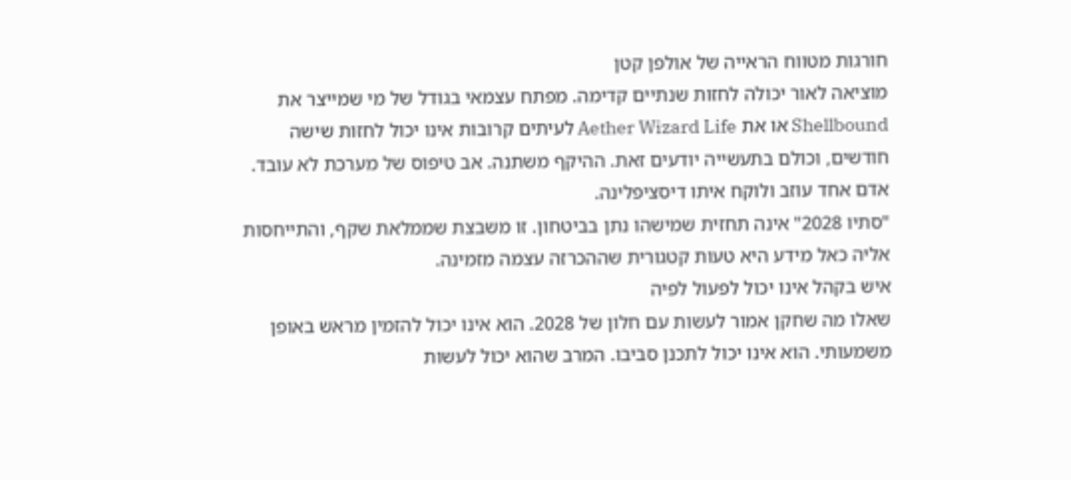חורגות מטווח הראייה של אולפן קטן
מוציאה לאור יכולה לחזות שנתיים קדימה. מפתח עצמאי בגודל של מי שמייצר את Shellbound או את Aether Wizard Life לעיתים קרובות אינו יכול לחזות שישה חודשים, וכולם בתעשייה יודעים זאת. ההיקף משתנה. אב טיפוס של מערכת לא עובד. אדם אחד עוזב ולוקח איתו דיסציפלינה.
"סתיו 2028" אינה תחזית שמישהו נתן בביטחון. זו משבצת שממלאת שקף, והתייחסות אליה כאל מידע היא טעות קטגורית שההכרזה עצמה מזמינה.
איש בקהל אינו יכול לפעול לפיה
שאלו מה שחקן אמור לעשות עם חלון של 2028. הוא אינו יכול להזמין מראש באופן משמעותי. הוא אינו יכול לתכנן סביבו. המרב שהוא יכול לעשות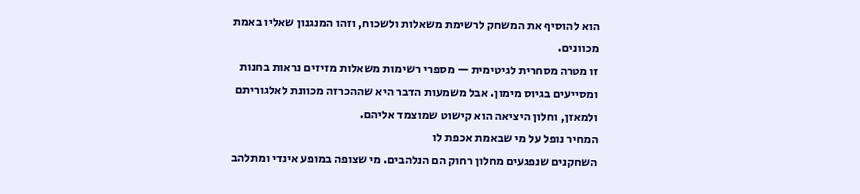הוא להוסיף את המשחק לרשימת משאלות ולשכוח, וזהו המנגנון שאליו באמת מכוונים.
זו מטרה מסחרית לגיטימית — מספרי רשימות משאלות מזיזים נראות בחנות ומסייעים בגיוס מימון. אבל משמעות הדבר היא שההכרזה מכוונת לאלגוריתם ולמאזן, וחלון היציאה הוא קישוט שמוצמד אליהם.
המחיר נופל על מי שבאמת אכפת לו
השחקנים שנפגעים מחלון רחוק הם הנלהבים. מי שצופה במופע אינדי ומתלהב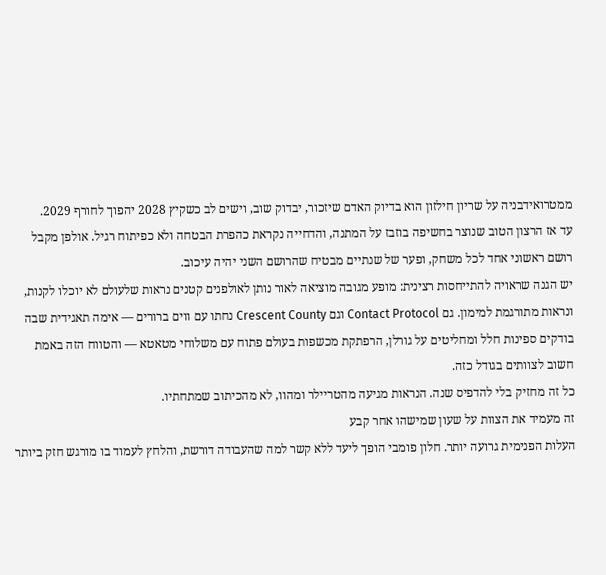ממטרואידבניה על שריון חילזון הוא בדיוק האדם שיזכור, יבדוק שוב, וישים לב כשקיץ 2028 יהפוך לחורף 2029.
עד אז הרצון הטוב שנוצר בחשיפה בוזבז על המתנה, והדחייה נקראת כהפרת הבטחה ולא כפיתוח רגיל. אולפן מקבל רושם ראשוני אחד לכל משחק, ופער של שנתיים מבטיח שהרושם השני יהיה עיכוב.
יש הגנה שראויה להתייחסות רצינית: מופע מגובה מוציאה לאור נותן לאולפנים קטנים נראות שלעולם לא יוכלו לקנות, ונראות מתורגמת למימון. גם Contact Protocol וגם Crescent County נחתו עם ווים ברורים — אימה תאגידית שבה בודקים ספינות חלל ומחליטים על גורלן, הרפתקת מכשפות בעולם פתוח עם משלוחי מטאטא — והטווח הזה באמת חשוב לצוותים בגודל כזה.
כל זה מחזיק בלי להדפיס שנה. הנראות מגיעה מהטריילר ומהוו, לא מהכיתוב שמתחתיו.
זה מעמיד את הצוות על שעון שמישהו אחר קבע
העלות הפנימית גרועה יותר. חלון פומבי הופך ליעד ללא קשר למה שהעבודה דורשת, והלחץ לעמוד בו מורגש חזק ביותר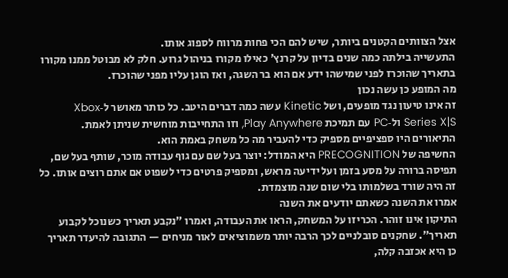אצל הצוותים הקטנים ביותר, שיש להם הכי פחות מרווח לספוג אותו.
התעשייה בילתה כמה שנים בדיון על קרנץ' כאילו מקורו בניהול גרוע. חלק לא מבוטל ממנו מקורו בתאריך שהוכרז לפני שמישהו ידע אם הוא בר השגה, ואז הוגן עליו מפני שהוכרז.
מה המופע כן עשה נכון
זה אינו טיעון נגד מופעים, ושל Kinetic עשה כמה דברים היטב. כל כותר מאושר ל‑Xbox Series X|S ול‑PC עם תמיכת Play Anywhere, וזו התחייבות מוחשית שניתן לאמת. התיאורים היו ספציפיים מספיק כדי להעביר מה כל משחק באמת הוא.
החשיפה של PRECOGNITION היא המודל: יוצר בעל שם עם גוף עבודה מוכר, שותף בעל שם, תפיסה ברורה על מסע בזמן ועל ידיעה מראש, ומספיק פרטים כדי לשפוט אם אתם רוצים אותו. כל זה היה שורד בשלמותו בלי שום שנה מוצמדת.
אמרו את השנה כשאתם יודעים את השנה
התיקון אינו זוהר. הכריזו על המשחק, הראו את העבודה, ואמרו "נקבע תאריך כשנוכל לקבוע תאריך". שחקנים סובלניים לכך הרבה יותר משמוציאים לאור מניחים — התגובה להיעדר תאריך כן היא אכזבה קלה,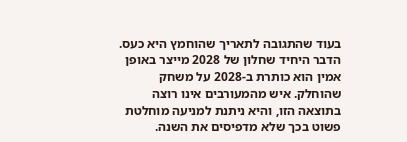בעוד שהתגובה לתאריך שהוחמץ היא כעס.
הדבר היחיד שחלון של 2028 מייצר באופן אמין הוא כותרת ב‑2028 על משחק שהוחלק. איש מהמעורבים אינו רוצה בתוצאה הזו, והיא ניתנת למניעה מוחלטת פשוט בכך שלא מדפיסים את השנה.